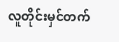လူတိုင်းမှင်တက်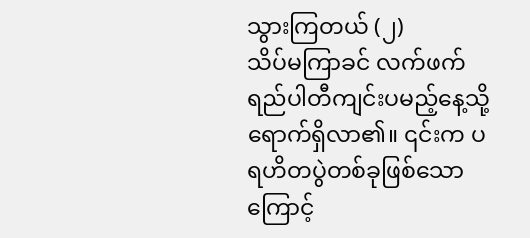သွားကြတယ် (၂)
သိပ်မကြာခင် လက်ဖက်ရည်ပါတီကျင်းပမည့်နေ့သို့ ရောက်ရှိလာ၏။ ၎င်းက ပရဟိတပွဲတစ်ခုဖြစ်သောကြောင့်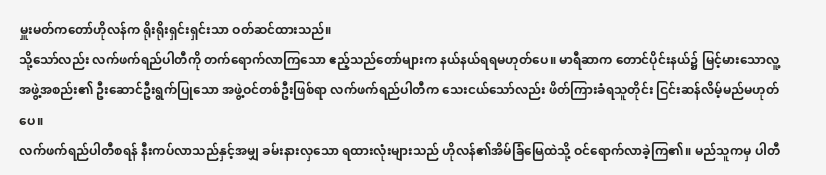မှူးမတ်ကတော်ဟိုလန်က ရိုးရိုးရှင်းရှင်းသာ ဝတ်ဆင်ထားသည်။
သို့သော်လည်း လက်ဖက်ရည်ပါတီကို တက်ရောက်လာကြသော ဧည့်သည်တော်များက နယ်နယ်ရရမဟုတ်ပေ။ မာရီဆာက တောင်ပိုင်းနယ်၌ မြင့်မားသောလူ့အဖွဲ့အစည်း၏ ဦးဆောင်ဦးရွက်ပြုသော အဖွဲ့ဝင်တစ်ဦးဖြစ်ရာ လက်ဖက်ရည်ပါတီက သေးငယ်သော်လည်း ဖိတ်ကြားခံရသူတိုင်း ငြင်းဆန်လိမ့်မည်မဟုတ်ပေ။
လက်ဖက်ရည်ပါတီစရန် နီးကပ်လာသည်နှင့်အမျှ ခမ်းနားလှသော ရထားလုံးများသည် ဟိုလန်၏အိမ်ခြံမြေထဲသို့ ဝင်ရောက်လာခဲ့ကြ၏။ မည်သူကမှ ပါတီ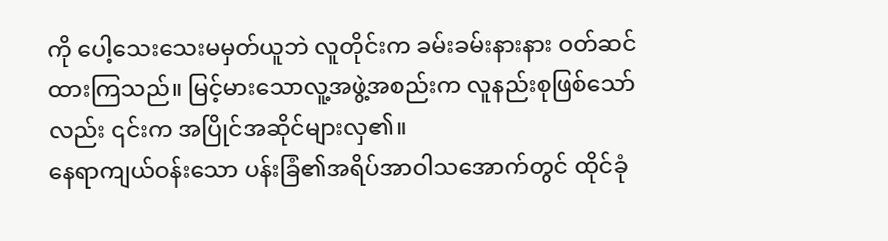ကို ပေါ့သေးသေးမမှတ်ယူဘဲ လူတိုင်းက ခမ်းခမ်းနားနား ဝတ်ဆင်ထားကြသည်။ မြင့်မားသောလူ့အဖွဲ့အစည်းက လူနည်းစုဖြစ်သော်လည်း ၎င်းက အပြိုင်အဆိုင်များလှ၏။
နေရာကျယ်ဝန်းသော ပန်းခြံ၏အရိပ်အာဝါသအောက်တွင် ထိုင်ခုံ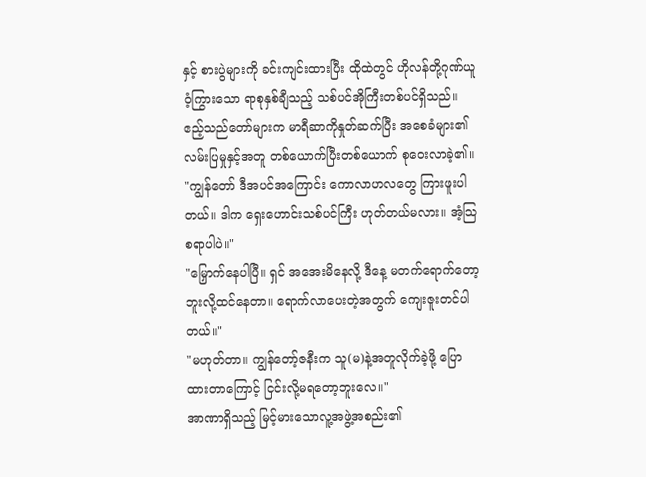နှင့် စားပွဲများကို ခင်းကျင်းထားပြီး ထိုထဲတွင် ဟိုလန်တို့ဂုဏ်ယူဝံ့ကြွားသော ရာစုနှစ်ချီသည့် သစ်ပင်အိုကြီးတစ်ပင်ရှိသည်။ ဧည့်သည်တော်များက မာရီဆာကိုနှုတ်ဆက်ပြီး အစေခံများ၏လမ်းပြမှုနှင့်အတူ တစ်ယောက်ပြီးတစ်ယောက် စုဝေးလာခဲ့၏။
"ကျွန်တော် ဒီအပင်အကြောင်း ကောလာဟလတွေ ကြားဖူးပါတယ်။ ဒါက ရှေးဟောင်းသစ်ပင်ကြီး ဟုတ်တယ်မလား။ အံ့သြစရာပါပဲ။"
"မြှောက်နေပါပြီ။ ရှင် အအေးမိနေလို့ ဒီနေ့ မတက်ရောက်တော့ဘူးလို့ထင်နေတာ။ ရောက်လာပေးတဲ့အတွက် ကျေးဇူးတင်ပါတယ်။"
"မဟုတ်တာ။ ကျွန်တော့်ဇနီးက သူ(မ)နဲ့အတူလိုက်ခဲ့ဖို့ ပြောထားတာကြောင့် ငြင်းလို့မရတော့ဘူးလေ။"
အာဏာရှိသည့် မြင့်မားသောလူ့အဖွဲ့အစည်း၏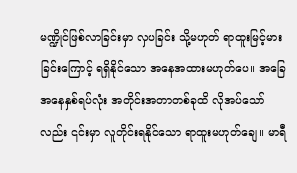မဏ္ဍိုင်ဖြစ်လာခြင်းမှာ လှပခြင်း သို့မဟုတ် ရာထူးမြင့်မားခြင်းကြောင့် ရရှိနိုင်သော အနေအထားမဟုတ်ပေ။ အခြေအနေနှစ်ရပ်လုံး အတိုင်းအတာတစ်ခုထိ လိုအပ်သော်လည်း ၎င်းမှာ လူတိုင်းရနိုင်သော ရာထူးမဟုတ်ချေ။ မာရီ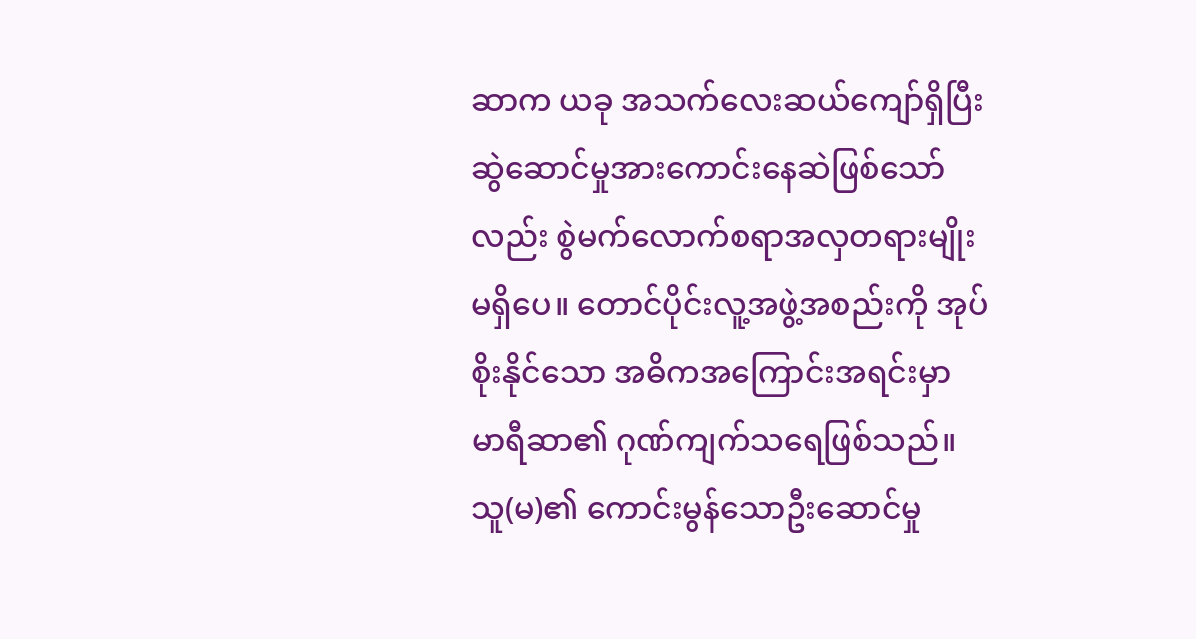ဆာက ယခု အသက်လေးဆယ်ကျော်ရှိပြီး ဆွဲဆောင်မှုအားကောင်းနေဆဲဖြစ်သော်လည်း စွဲမက်လောက်စရာအလှတရားမျိုး မရှိပေ။ တောင်ပိုင်းလူ့အဖွဲ့အစည်းကို အုပ်စိုးနိုင်သော အဓိကအကြောင်းအရင်းမှာ မာရီဆာ၏ ဂုဏ်ကျက်သရေဖြစ်သည်။ သူ(မ)၏ ကောင်းမွန်သောဦးဆောင်မှု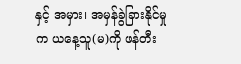နှင့် အမှား၊ အမှန်ခွဲခြားနိုင်မှုက ယနေ့သူ(မ)ကို ဖန်တီး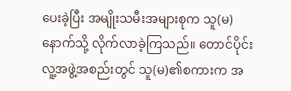ပေးခဲ့ပြီး အမျိုးသမီးအများစုက သူ(မ)နောက်သို့ လိုက်လာခဲ့ကြသည်။ တောင်ပိုင်းလူ့အဖွဲ့အစည်းတွင် သူ(မ)၏စကားက အ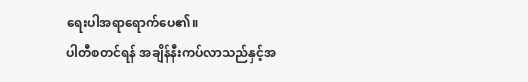ရေးပါအရာရောက်ပေ၏။
ပါတီစတင်ရန် အချိန်နီးကပ်လာသည်နှင့်အ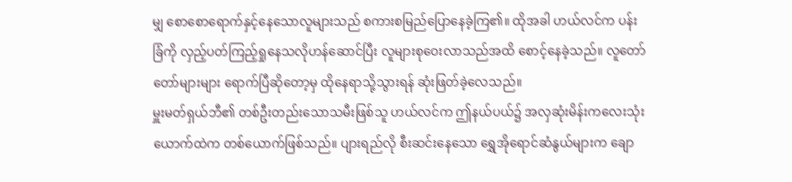မျှ စောစောရောက်နှင့်နေသောလူများသည် စကားစမြည်ပြောနေခဲ့ကြ၏။ ထိုအခါ ဟယ်လင်က ပန်းခြံကို လှည့်ပတ်ကြည့်ရှုနေသလိုဟန်ဆောင်ပြီး လူများစုဝေးလာသည်အထိ စောင့်နေခဲ့သည်။ လူတော်တော်များများ ရောက်ပြီဆိုတော့မှ ထိုနေရာသို့သွားရန် ဆုံးဖြတ်ခဲ့လေသည်။
မှူးမတ်ရှယ်ဘီ၏ တစ်ဦးတည်းသောသမီးဖြစ်သူ ဟယ်လင်က ဤနယ်ပယ်၌ အလှဆုံးမိန်းကလေးသုံးယောက်ထဲက တစ်ယောက်ဖြစ်သည်။ ပျားရည်လို စီးဆင်းနေသော ရွှေအိုရောင်ဆံနွယ်များက ချော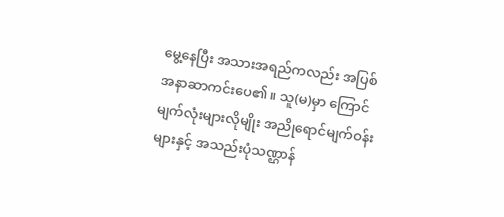မွေ့နေပြီး အသားအရည်ကလည်း အပြစ်အနာဆာကင်းပေ၏။ သူ(မ)မှာ ကြောင်မျက်လုံးများလိုမျိုး အညိုရောင်မျက်ဝန်းများနှင့် အသည်းပုံသဏ္ဌာန်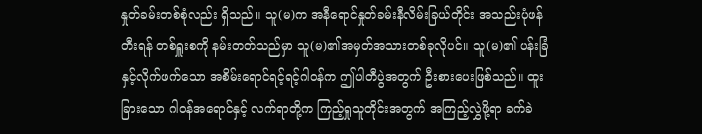နှုတ်ခမ်းတစ်စုံလည်း ရှိသည်။ သူ(မ)က အနီရောင်နှုတ်ခမ်းနီလိမ်းခြယ်တိုင်း အသည်းပုံဖန်တီးရန် တစ်ရှူးစကို နမ်းတတ်သည်မှာ သူ(မ)၏အမှတ်အသားတစ်ခုလိုပင်။ သူ(မ)၏ ပန်းခြံနှင့်လိုက်ဖက်သော အစိမ်းရောင်ရင့်ရင့်ဂါဝန်က ဤပါတီပွဲအတွက် ဦးစားပေးဖြစ်သည်။ ထူးခြားသော ဂါဝန်အရောင်နှင့် လက်ရာတို့က ကြည့်ရှုသူတိုင်းအတွက် အကြည့်လွှဲဖို့ရာ ခက်ခဲ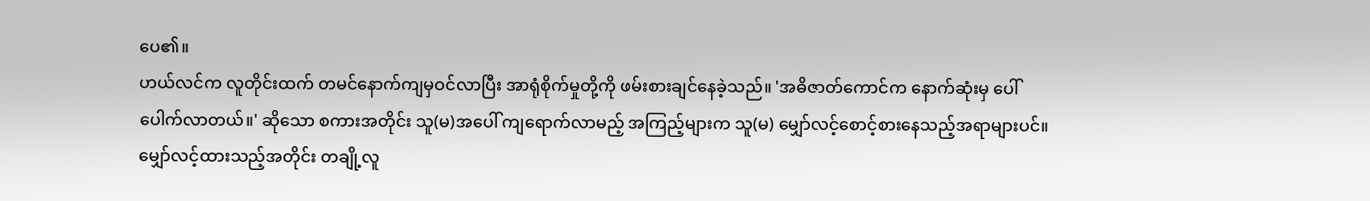ပေ၏။
ဟယ်လင်က လူတိုင်းထက် တမင်နောက်ကျမှဝင်လာပြီး အာရုံစိုက်မှုတို့ကို ဖမ်းစားချင်နေခဲ့သည်။ 'အဓိဇာတ်ကောင်က နောက်ဆုံးမှ ပေါ်ပေါက်လာတယ်။' ဆိုသော စကားအတိုင်း သူ(မ)အပေါ် ကျရောက်လာမည့် အကြည့်များက သူ(မ) မျှော်လင့်စောင့်စားနေသည့်အရာများပင်။
မျှော်လင့်ထားသည့်အတိုင်း တချို့လူ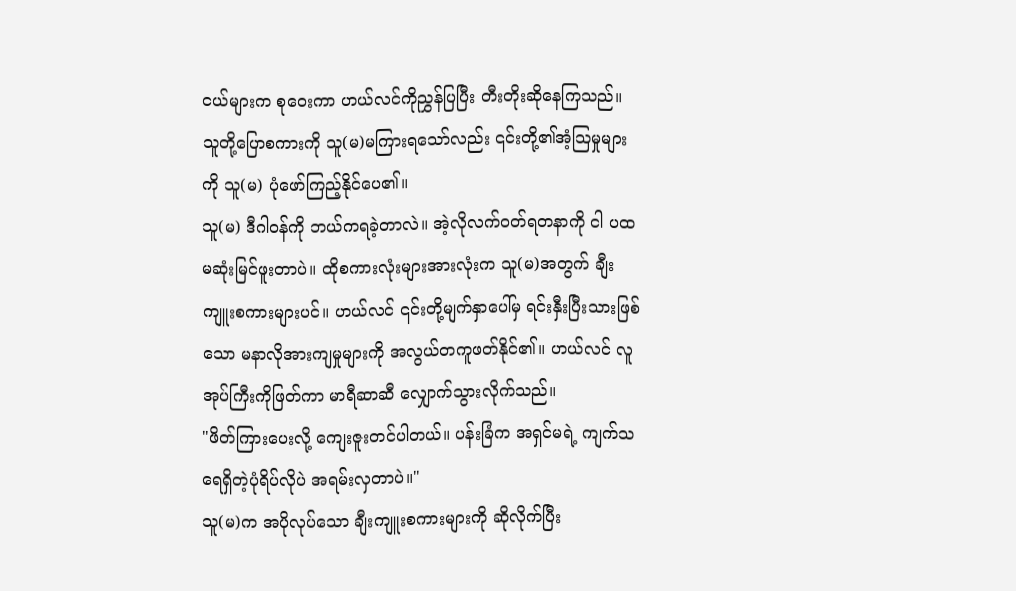ငယ်များက စုဝေးကာ ဟယ်လင်ကိုညွှန်ပြပြီး တီးတိုးဆိုနေကြသည်။ သူတို့ပြောစကားကို သူ(မ)မကြားရသော်လည်း ၎င်းတို့၏အံ့သြမှုများကို သူ(မ) ပုံဖော်ကြည့်နိုင်ပေ၏။
သူ(မ) ဒီဂါဝန်ကို ဘယ်ကရခဲ့တာလဲ။ အဲ့လိုလက်ဝတ်ရတနာကို ငါ ပထမဆုံးမြင်ဖူးတာပဲ။ ထိုစကားလုံးများအားလုံးက သူ(မ)အတွက် ချီးကျူးစကားများပင်။ ဟယ်လင် ၎င်းတို့မျက်နှာပေါ်မှ ရင်းနှီးပြီးသားဖြစ်သော မနာလိုအားကျမှုများကို အလွယ်တကူဖတ်နိုင်၏။ ဟယ်လင် လူအုပ်ကြီးကိုဖြတ်ကာ မာရီဆာဆီ လျှောက်သွားလိုက်သည်။
"ဖိတ်ကြားပေးလို့ ကျေးဇူးတင်ပါတယ်။ ပန်းခြံက အရှင်မရဲ့ ကျက်သရေရှိတဲ့ပုံရိပ်လိုပဲ အရမ်းလှတာပဲ။"
သူ(မ)က အပိုလုပ်သော ချီးကျူးစကားများကို ဆိုလိုက်ပြီး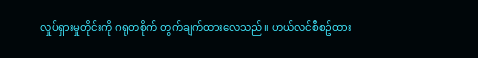လှုပ်ရှားမှုတိုင်းကို ဂရုတစိုက် တွက်ချက်ထားလေသည်။ ဟယ်လင်စီစဥ်ထား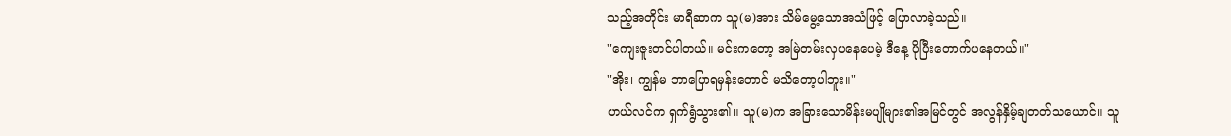သည့်အတိုင်း မာရီဆာက သူ(မ)အား သိမ်မွေ့သောအသံဖြင့် ပြောလာခဲ့သည်။
"ကျေးဇူးတင်ပါတယ်။ မင်းကတော့ အမြဲတမ်းလှပနေပေမဲ့ ဒီနေ့ ပိုပြီးတောက်ပနေတယ်။"
"အိုး၊ ကျွန်မ ဘာပြောရမှန်းတောင် မသိတော့ပါဘူး။"
ဟယ်လင်က ရှက်ရွံသွား၏။ သူ(မ)က အခြားသောမိန်းမပျိုများ၏အမြင်တွင် အလွန်နှိမ့်ချတတ်သယောင်။ သူ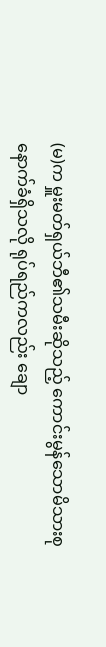(မ)က မှူးမတ်ရှယ်ဘီ၏သမီးဆိုသည့် ကောင်းမွန်သောမိသားစုနောက်ခံရှိသလို ရုပ်ရည်ကလည်း ချော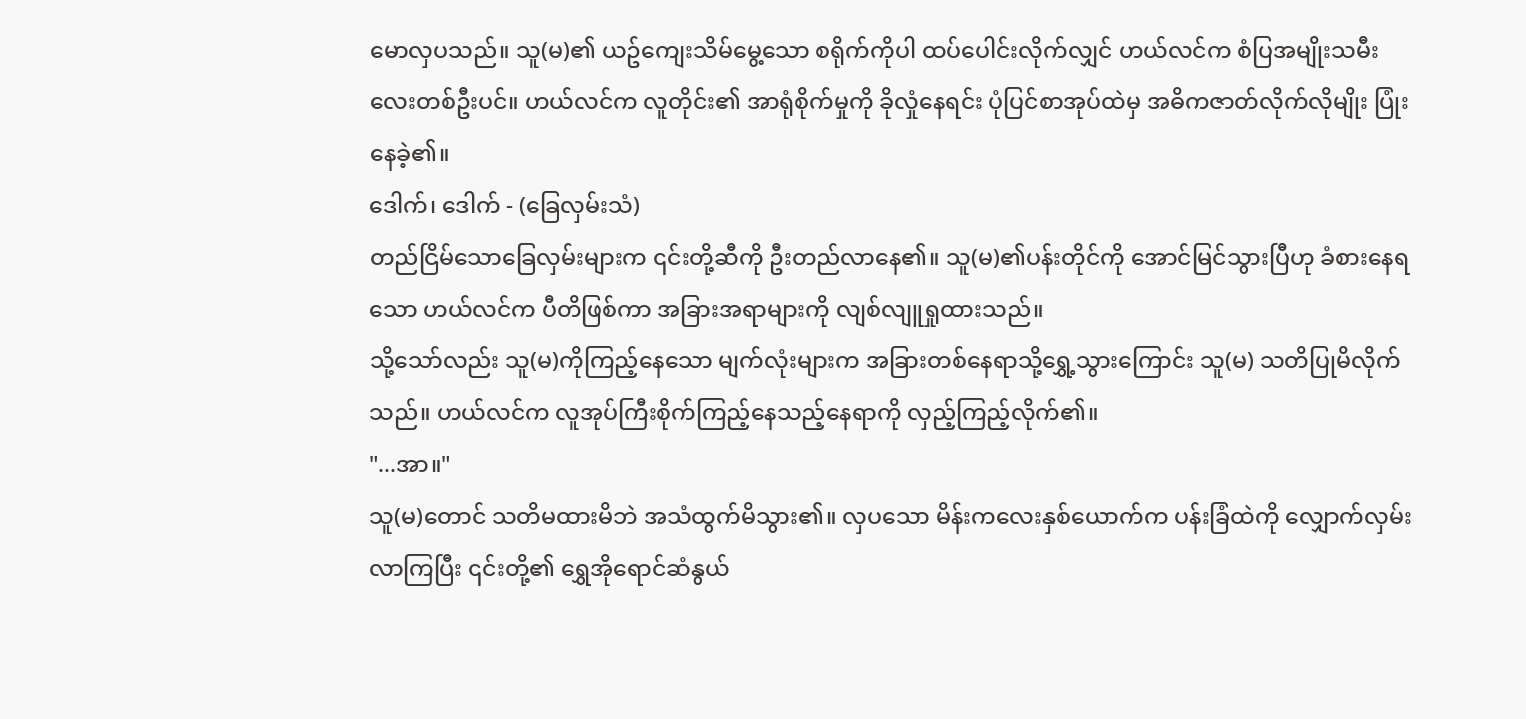မောလှပသည်။ သူ(မ)၏ ယဥ်ကျေးသိမ်မွေ့သော စရိုက်ကိုပါ ထပ်ပေါင်းလိုက်လျှင် ဟယ်လင်က စံပြအမျိုးသမီးလေးတစ်ဦးပင်။ ဟယ်လင်က လူတိုင်း၏ အာရုံစိုက်မှုကို ခိုလှုံနေရင်း ပုံပြင်စာအုပ်ထဲမှ အဓိကဇာတ်လိုက်လိုမျိုး ပြုံးနေခဲ့၏။
ဒေါက်၊ ဒေါက် - (ခြေလှမ်းသံ)
တည်ငြိမ်သောခြေလှမ်းများက ၎င်းတို့ဆီကို ဦးတည်လာနေ၏။ သူ(မ)၏ပန်းတိုင်ကို အောင်မြင်သွားပြီဟု ခံစားနေရသော ဟယ်လင်က ပီတိဖြစ်ကာ အခြားအရာများကို လျစ်လျူရှုထားသည်။
သို့သော်လည်း သူ(မ)ကိုကြည့်နေသော မျက်လုံးများက အခြားတစ်နေရာသို့ရွှေ့သွားကြောင်း သူ(မ) သတိပြုမိလိုက်သည်။ ဟယ်လင်က လူအုပ်ကြီးစိုက်ကြည့်နေသည့်နေရာကို လှည့်ကြည့်လိုက်၏။
"...အာ။"
သူ(မ)တောင် သတိမထားမိဘဲ အသံထွက်မိသွား၏။ လှပသော မိန်းကလေးနှစ်ယောက်က ပန်းခြံထဲကို လျှောက်လှမ်းလာကြပြီး ၎င်းတို့၏ ရွှေအိုရောင်ဆံနွယ်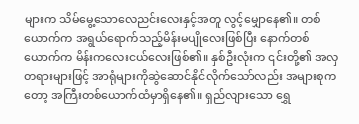များက သိမ်မွေ့သောလေညင်းလေးနှင့်အတူ လွင့်မျှောနေ၏။ တစ်ယောက်က အရွယ်ရောက်သည့်မိန်းမပျိုလေးဖြစ်ပြီး နောက်တစ်ယောက်က မိန်းကလေးငယ်လေးဖြစ်၏။ နှစ်ဦးလုံးက ၎င်းတို့၏ အလှတရားများဖြင့် အာရုံများကိုဆွဲဆောင်နိုင်လိုက်သော်လည်း အများစုကတော့ အကြီးတစ်ယောက်ထံမှာရှိနေ၏။ ရှည်လျားသော ရွှေ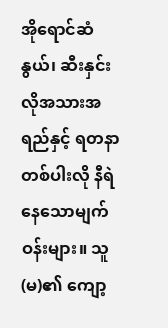အိုရောင်ဆံနွယ်၊ ဆီးနှင်းလိုအသားအရည်နှင့် ရတနာတစ်ပါးလို နီရဲနေသောမျက်ဝန်းများ။ သူ(မ)၏ ကျော့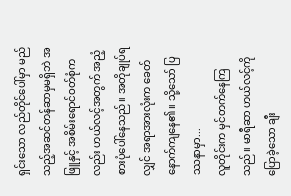ရှင်းသော လည်တိုင်ပေါ်မှာ မည်သည့်အဆင်တန်ဆာမှမရှိဘဲ အဖြူနှင့် အစိမ်းရောင်ဝတ်စုံကလည်း ဟယ်လင့်အတွက် အညံ့စားပုံပေါ်နေသည်။ အတိုချုပ်ရလျှင် အရာအားလုံးက ခေတ်နောက်ကျနေ၏။ သို့သော် ပြဿနာမှာ...
လူတိုင်းက မှင်တက်နေကြသည်။ မာရီဆာ ဟယ်လင့်ကိုပြောခဲ့သော ချီး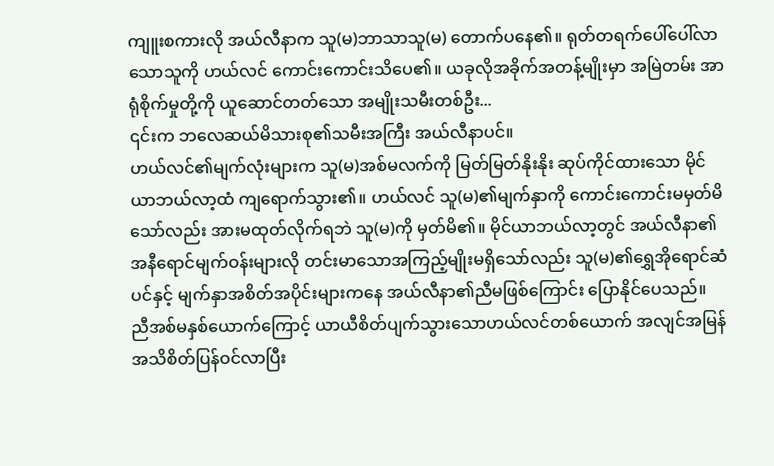ကျူးစကားလို အယ်လီနာက သူ(မ)ဘာသာသူ(မ) တောက်ပနေ၏။ ရုတ်တရက်ပေါ်ပေါ်လာသောသူကို ဟယ်လင် ကောင်းကောင်းသိပေ၏။ ယခုလိုအခိုက်အတန့်မျိုးမှာ အမြဲတမ်း အာရုံစိုက်မှုတို့ကို ယူဆောင်တတ်သော အမျိုးသမီးတစ်ဦး...
၎င်းက ဘလေဆယ်မိသားစု၏သမီးအကြီး အယ်လီနာပင်။
ဟယ်လင်၏မျက်လုံးများက သူ(မ)အစ်မလက်ကို မြတ်မြတ်နိုးနိုး ဆုပ်ကိုင်ထားသော မိုင်ယာဘယ်လာ့ထံ ကျရောက်သွား၏။ ဟယ်လင် သူ(မ)၏မျက်နှာကို ကောင်းကောင်းမမှတ်မိသော်လည်း အားမထုတ်လိုက်ရဘဲ သူ(မ)ကို မှတ်မိ၏။ မိုင်ယာဘယ်လာ့တွင် အယ်လီနာ၏အနီရောင်မျက်ဝန်းများလို တင်းမာသောအကြည့်မျိုးမရှိသော်လည်း သူ(မ)၏ရွှေအိုရောင်ဆံပင်နှင့် မျက်နှာအစိတ်အပိုင်းများကနေ အယ်လီနာ၏ညီမဖြစ်ကြောင်း ပြောနိုင်ပေသည်။
ညီအစ်မနှစ်ယောက်ကြောင့် ယာယီစိတ်ပျက်သွားသောဟယ်လင်တစ်ယောက် အလျင်အမြန် အသိစိတ်ပြန်ဝင်လာပြီး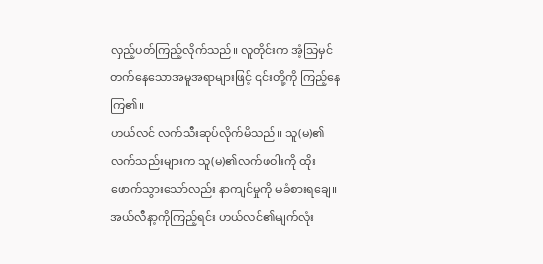လှည့်ပတ်ကြည့်လိုက်သည်။ လူတိုင်းက အံ့သြမှင်တက်နေသောအမူအရာများဖြင့် ၎င်းတို့ကို ကြည့်နေကြ၏။
ဟယ်လင် လက်သီးဆုပ်လိုက်မိသည်။ သူ(မ)၏လက်သည်းများက သူ(မ)၏လက်ဖဝါးကို ထိုးဖောက်သွားသော်လည်း နာကျင်မှုကို မခံစားရချေ။ အယ်လီနာ့ကိုကြည့်ရင်း ဟယ်လင်၏မျက်လုံး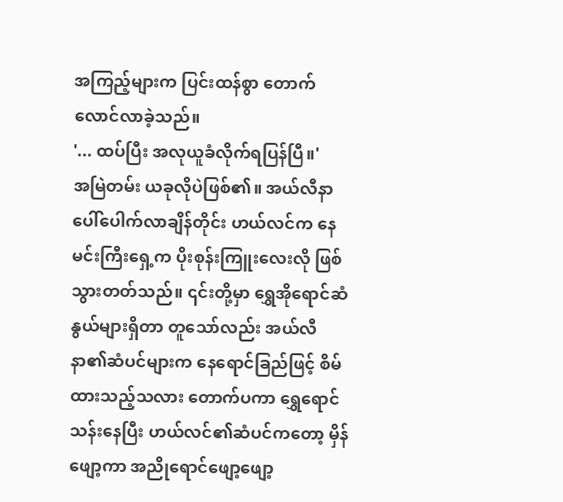အကြည့်များက ပြင်းထန်စွာ တောက်လောင်လာခဲ့သည်။
'... ထပ်ပြီး အလုယူခံလိုက်ရပြန်ပြီ။'
အမြဲတမ်း ယခုလိုပဲဖြစ်၏။ အယ်လီနာ ပေါ်ပေါက်လာချိန်တိုင်း ဟယ်လင်က နေမင်းကြီးရှေ့က ပိုးစုန်းကြူးလေးလို ဖြစ်သွားတတ်သည်။ ၎င်းတို့မှာ ရွှေအိုရောင်ဆံနွယ်များရှိတာ တူသော်လည်း အယ်လီနာ၏ဆံပင်များက နေရောင်ခြည်ဖြင့် စိမ်ထားသည့်သလား တောက်ပကာ ရွှေရောင်သန်းနေပြီး ဟယ်လင်၏ဆံပင်ကတော့ မှိန်ဖျော့ကာ အညိုရောင်ဖျော့ဖျော့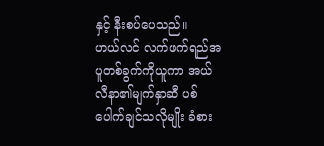နှင့် နီးစပ်ပေသည်။
ဟယ်လင် လက်ဖက်ရည်အပူတစ်ခွက်ကိုယူကာ အယ်လီနာ၏မျက်နှာဆီ ပစ်ပေါက်ချင်သလိုမျိုး ခံစား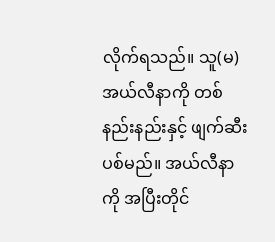လိုက်ရသည်။ သူ(မ) အယ်လီနာကို တစ်နည်းနည်းနှင့် ဖျက်ဆီးပစ်မည်။ အယ်လီနာကို အပြီးတိုင်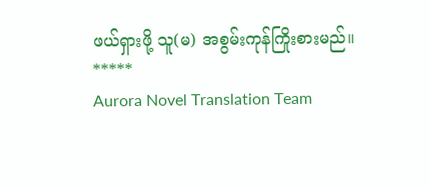ဖယ်ရှားဖို့ သူ(မ) အစွမ်းကုန်ကြိုးစားမည်။
*****
Aurora Novel Translation Team